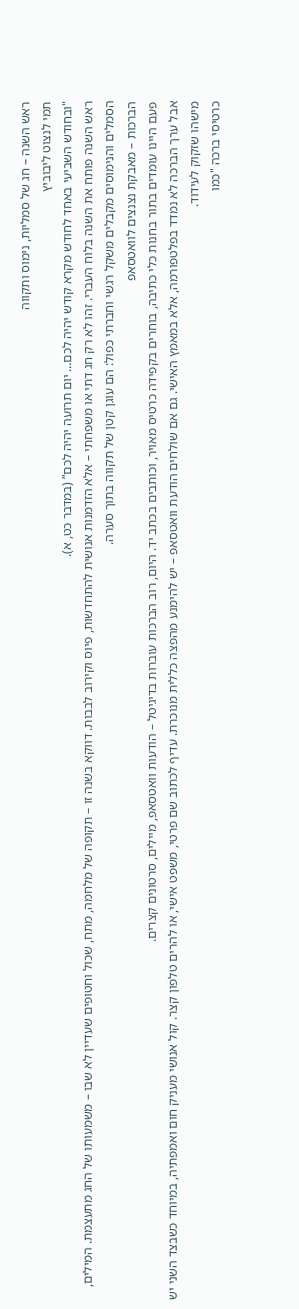ראש השנה – חג של סמליות, נימוס ותקווה
תמי לנצוט ליבוביץ
"ובחודש השביעי באחד לחודש מקרא קודש יהיה לכם… יום תרועה יהיה לכם” (במדבר כט, א).
ראש השנה פותח את השנה בלוח העברי. זהו לא רק חג דתי או משפחתי – אלא הזדמנות אנושית להתחדשות, פיוס וקירוב לבבות. דווקא בשנה זו – תקופה של מלחמה, מתח, שכול וחטופים שעדיין לא שבו – משמעותו של החג מתעצמת. המילים, הסמלים והנימוסים מקבלים משקל רגשי וחברתי כפול: הם עוגן קטן של תקווה בתוך סערה.
הברכות – מאבקת נצנצים לוואטסאפ
פעם היינו עומדים בתור בחנות כלי כתיבה, בוחרים בקפידה כרטיס מאויר, וכותבים בכתב יד. היום, רוב הברכות עוברות בדיגיטל – הודעות וואטסאפ, מיילים, סרטונים קצרים.
אבל ערך הברכה לא נמדד בפלטפורמה, אלא במאמץ האישי. גם אם שולחים הודעת וואטסאפ – יש להימנע מהפצה כללית מנוכרת. עדיף לכתוב שם פרטי, משפט אישי, או להרים טלפון קצר. קול אנושי מעניק חום ואמפתיה, במיוחד כשבצד השני יש מישהו שזקוק לעידוד.
כרטיסי ברכה "כמו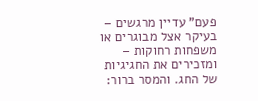פעם" עדיין מרגשים – בעיקר אצל מבוגרים או משפחות רחוקות – ומזכירים את החגיגיות של החג. והמסר ברור: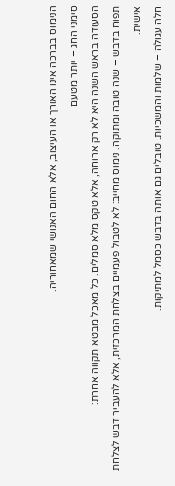הנימוס בברכה אינו האורך או העיצוב, אלא החום האנושי שמאחוריה.
סימני החג – יותר מטעם
הסעודה בראש השנה היא לא רק ארוחה, אלא טקס מלא סמלים. כל מאכל מבטא תקווה אחרת:
תפוח בדבש – שנה טובה ומתוקה. נימוס מחייב: לא לטבול פעמיים בצלחת המרכזית, אלא להעביר דבש לצלחת אישית.
חלה עגולה – שלמות והמשכיות. טובלים גם אותה בדבש כסמל למתיקות.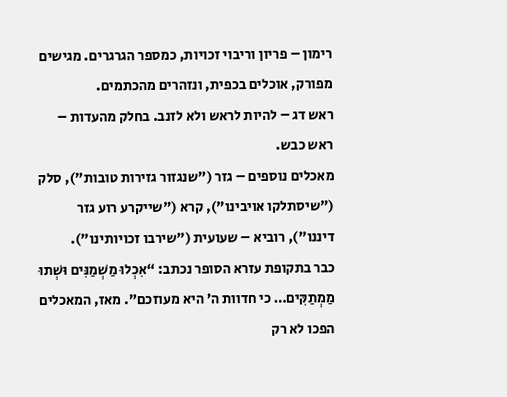רימון – פריון וריבוי זכויות, כמספר הגרגרים. מגישים מפורק, אוכלים בכפית, ונזהרים מהכתמים.
ראש דג – להיות לראש ולא לזנב. בחלק מהעדות – ראש כבש.
מאכלים נוספים – גזר ("שנגזור גזירות טובות"), סלק ("שיסתלקו אויבינו"), קרא ("שייקרע רוע גזר דיננו"), רוביא – שעועית ("שירבו זכויותינו").
כבר בתקופת עזרא הסופר נכתב: “אִכְלוּ מַשְׁמַנִּים וּשְׁתוּ מַמְתַקִּים… כי חדוות ה’ היא מעוזכם”. מאז, המאכלים הפכו לא רק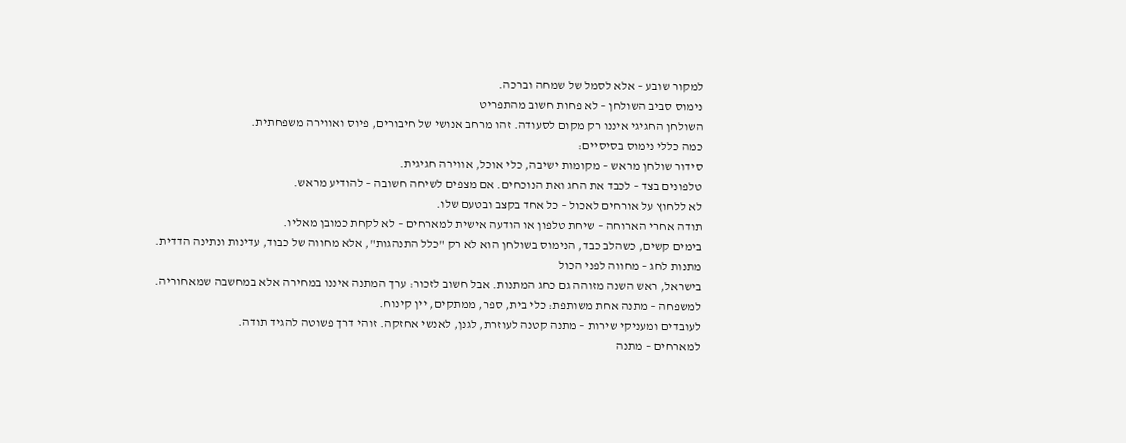למקור שובע – אלא לסמל של שמחה וברכה.
נימוס סביב השולחן – לא פחות חשוב מהתפריט
השולחן החגיגי איננו רק מקום לסעודה. זהו מרחב אנושי של חיבורים, פיוס ואווירה משפחתית.
כמה כללי נימוס בסיסיים:
סידור שולחן מראש – מקומות ישיבה, כלי אוכל, אווירה חגיגית.
טלפונים בצד – לכבד את החג ואת הנוכחים. אם מצפים לשיחה חשובה – להודיע מראש.
לא ללחוץ על אורחים לאכול – כל אחד בקצב ובטעם שלו.
תודה אחרי הארוחה – שיחת טלפון או הודעה אישית למארחים – לא לקחת כמובן מאליו.
בימים קשים, כשהלב כבד, הנימוס בשולחן הוא לא רק "כלל התנהגות", אלא מחווה של כבוד, עדינות ונתינה הדדית.
מתנות לחג – מחווה לפני הכול
בישראל, ראש השנה מזוהה גם כחג המתנות. אבל חשוב לזכור: ערך המתנה איננו במחירה אלא במחשבה שמאחוריה.
למשפחה – מתנה אחת משותפת: כלי בית, ספר, ממתקים, יין קינוח.
לעובדים ומעניקי שירות – מתנה קטנה לעוזרת, לגנן, לאנשי אחזקה. זוהי דרך פשוטה להגיד תודה.
למארחים – מתנה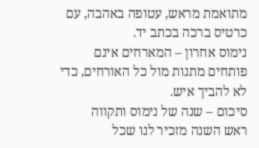מתואמת מראש, עטופה באהבה, עם כרטיס ברכה בכתב יד.
נימוס אחרון – המארחים אינם פותחים מתנות מול כל האורחים, כדי לא להביך איש.
סיכום – שנה של נימוס ותקווה
ראש השנה מזכיר לנו שכל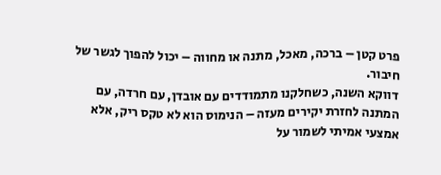פרט קטן – ברכה, מאכל, מתנה או מחווה – יכול להפוך לגשר של חיבור.
דווקא השנה, כשחלקנו מתמודדים עם אובדן, עם חרדה, עם המתנה לחזרת יקירים מעזה – הנימוס הוא לא טקס ריק, אלא אמצעי אמיתי לשמור על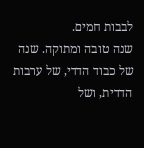לבבות חמים.
שנה טובה ומתוקה. שנה של כבוד הדדי, של ערבות הדדית, ושל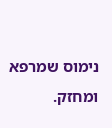נימוס שמרפא ומחזק.